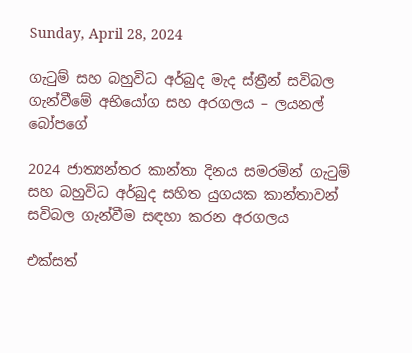Sunday, April 28, 2024

ගැටුම් සහ බහුවිධ අර්බුද මැද ස්ත්‍රීන් සවිබල ගැන්වීමේ අභියෝග සහ අරගලය – ලයනල් බෝපගේ

2024 ජාත්‍යන්තර කාන්තා දිනය සමරමින් ගැටුම් සහ බහුවිධ අර්බුද සහිත යුගයක කාන්තාවන් සවිබල ගැන්වීම සඳහා කරන අරගලය

එක්සත්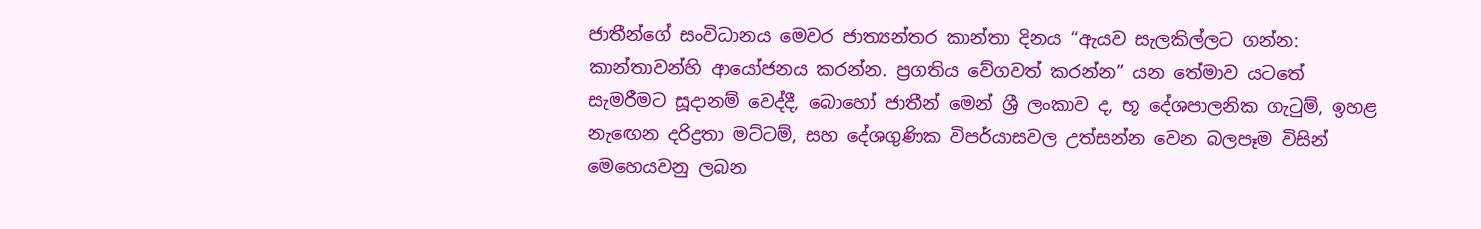ජාතීන්ගේ සංවිධානය මෙවර ජාත්‍යන්තර කාන්තා දිනය “ඇයව සැලකිල්ලට ගන්න: කාන්තාවන්හි ආයෝජනය කරන්න. ප්‍රගතිය වේගවත් කරන්න” යන තේමාව යටතේ සැමරීමට සූදානම් වෙද්දී, බොහෝ ජාතීන් මෙන් ශ්‍රී ලංකාව ද, භූ දේශපාලනික ගැටුම්, ඉහළ නැඟෙන දරිද්‍රතා මට්ටම්, සහ දේශගුණික විපර්යාසවල උත්සන්න වෙන බලපෑම විසින් මෙහෙයවනු ලබන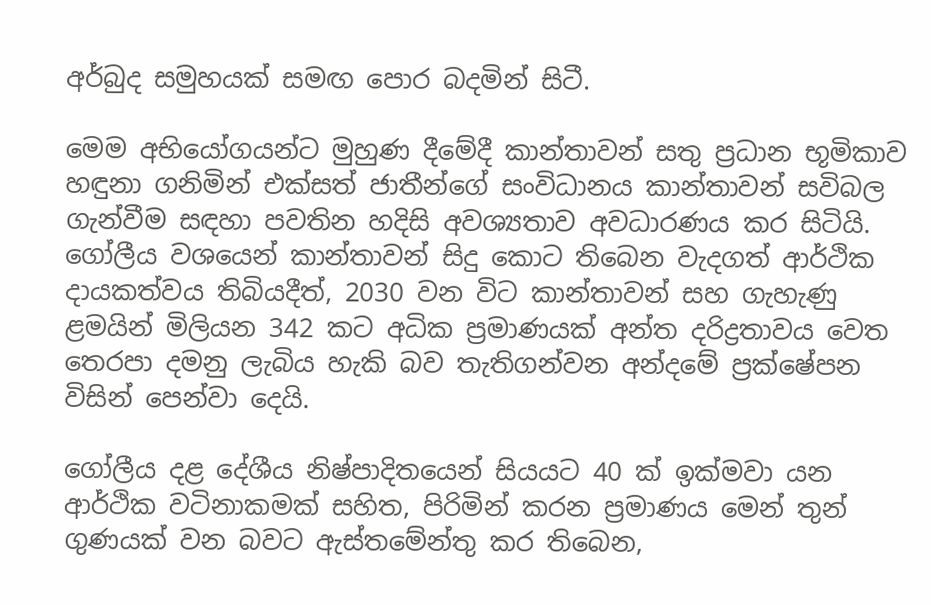අර්බුද සමුහයක් සමඟ පොර බදමින් සිටී.

මෙම අභියෝගයන්ට මුහුණ දීමේදී කාන්තාවන් සතු ප්‍රධාන භූමිකාව හඳුනා ගනිමින් එක්සත් ජාතීන්ගේ සංවිධානය කාන්තාවන් සවිබල ගැන්වීම සඳහා පවතින හදිසි අවශ්‍යතාව අවධාරණය කර සිටියි. ගෝලීය වශයෙන් කාන්තාවන් සිදු කොට තිබෙන වැදගත් ආර්ථික දායකත්වය තිබියදීත්, 2030 වන විට කාන්තාවන් සහ ගැහැණු ළමයින් මිලියන 342 කට අධික ප්‍රමාණයක් අන්ත දරිද්‍රතාවය වෙත තෙරපා දමනු ලැබිය හැකි බව තැතිගන්වන අන්දමේ ප්‍රක්ෂේපන විසින් පෙන්වා දෙයි.

ගෝලීය දළ දේශීය නිෂ්පාදිතයෙන් සියයට 40 ක් ඉක්මවා යන ආර්ථික වටිනාකමක් සහිත, පිරිමින් කරන ප්‍රමාණය මෙන් තුන් ගුණයක් වන බවට ඇස්තමේන්තු කර තිබෙන,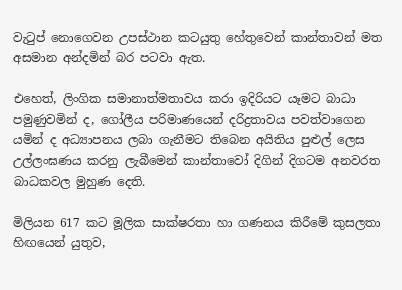වැටුප් නොගෙවන උපස්ථාන කටයුතු හේතුවෙන් කාන්තාවන් මත අසමාන අන්දමින් බර පටවා ඇත.

එහෙත්, ලිංගික සමානාත්මතාවය කරා ඉදිරියට යෑමට බාධා පමුණුවමින් ද, ගෝලීය පරිමාණයෙන් දරිද්‍රතාවය පවත්වාගෙන යමින් ද අධ්‍යාපනය ලබා ගැනීමට තිබෙන අයිතිය පුළුල් ලෙස උල්ලංඝණය කරනු ලැබීමෙන් කාන්තාවෝ දිගින් දිගටම අනවරත බාධකවල මුහුණ දෙති.

මිලියන 617 කට මූලික සාක්ෂරතා හා ගණනය කිරීමේ කුසලතා හිඟයෙන් යුතුව,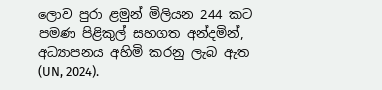ලොව පුරා ළමුන් මිලියන 244 කට පමණ පිළිකුල් සහගත අන්දමින්‍‍, අධ්‍යාපනය අහිමි කරනු ලැබ ඇත (UN, 2024).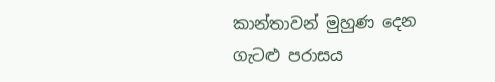කාන්තාවන් මුහුණ දෙන ගැටළු පරාසය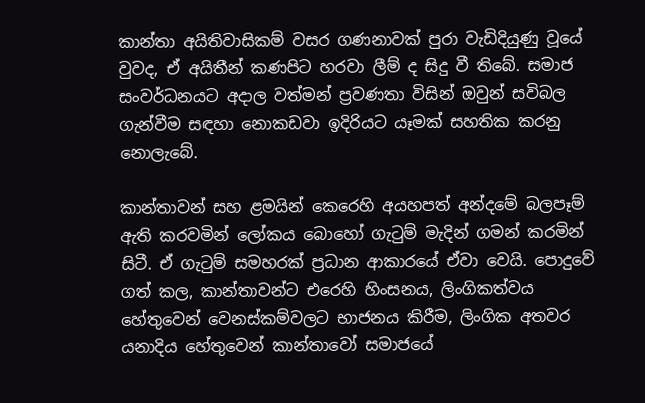කාන්තා අයිතිවාසිකම් වසර ගණනාවක් පුරා වැඩිදියුණු වූයේ වුවද, ඒ අයිතීන් කණපිට හරවා ලීම් ද සිදු වී තිබේ. සමාජ සංවර්ධනයට අදාල වත්මන් ප්‍රවණතා විසින් ඔවුන් සවිබල ගැන්වීම සඳහා නොකඩවා ඉදිරියට යෑමක් සහතික කරනු නොලැබේ.

කාන්තාවන් සහ ළමයින් කෙරෙහි අයහපත් අන්දමේ බලපෑම් ඇති කරවමින් ලෝකය බොහෝ ගැටුම් මැදින් ගමන් කරමින් සිටී. ඒ ගැටුම් සමහරක් ප්‍රධාන ආකාරයේ ඒවා වෙයි. පොදුවේ ගත් කල, කාන්තාවන්ට එරෙහි හිංසනය, ලිංගිකත්වය හේතුවෙන් වෙනස්කම්වලට භාජනය කිරීම, ලිංගික අතවර යනාදිය හේතුවෙන් කාන්තාවෝ සමාජයේ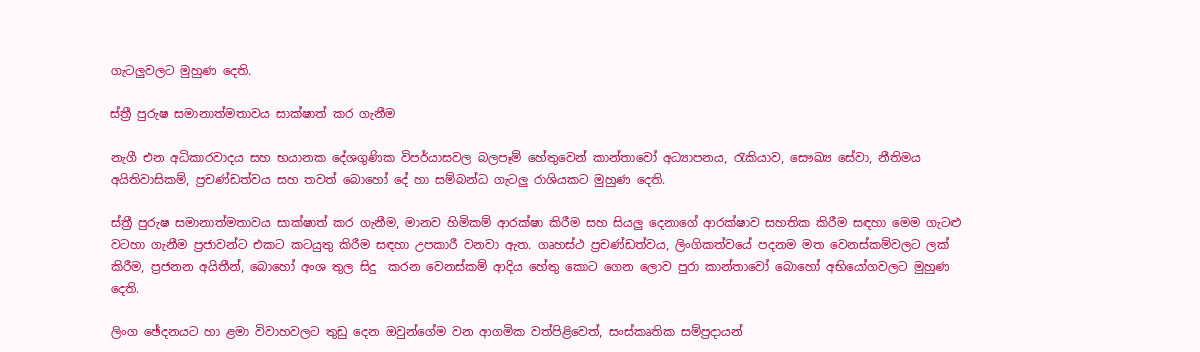ගැටලුවලට මුහුණ දෙති.

ස්ත්‍රී පුරුෂ සමානාත්මතාවය සාක්ෂාත් කර ගැනීම

නැගී එන අධිකාරවාදය සහ භයානක දේශගුණික විපර්යාසවල බලපෑම් හේතුවෙන් කාන්තාවෝ අධ්‍යාපනය, රැකියාව, සෞඛ්‍ය සේවා, නීතිමය අයිතිවාසිකම්, ප්‍රචණ්ඩත්වය සහ තවත් බොහෝ දේ හා සම්බන්ධ ගැටලු රාශියකට මුහුණ දෙති.

ස්ත්‍රී පුරුෂ සමානාත්මතාවය සාක්ෂාත් කර ගැනීම, මානව හිමිකම් ආරක්ෂා කිරීම සහ සියලු දෙනාගේ ආරක්ෂාව සහතික කිරීම සඳහා මෙම ගැටළු වටහා ගැනීම ප්‍රජාවන්ට එකට කටයුතු කිරීම සඳහා උපකාරී වනවා ඇත. ගෘහස්ථ ප්‍රචණ්ඩත්වය, ලිංගිකත්වයේ පදනම මත වෙනස්කම්වලට ලක් කිරීම, ප්‍රජනන අයිතීන්, බොහෝ අංශ තුල සිදු  කරන වෙනස්කම් ආදිය හේතු කොට ගෙන ලොව පුරා කාන්තාවෝ බොහෝ අභියෝගවලට මුහුණ දෙති.

ලිංග ඡේදනයට හා ළමා විවාහවලට තුඩු දෙන ඔවුන්ගේම වන ආගමික වත්පිළිවෙත්, සංස්කෘතික සම්ප්‍රදායන්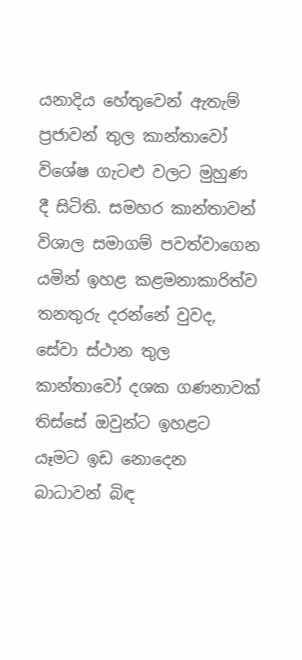යනාදිය හේතුවෙන් ඇතැම් ප්‍රජාවන් තුල කාන්තාවෝ විශේෂ ගැටළු වලට මුහුණ දී සිටිති. සමහර කාන්තාවන් විශාල සමාගම් පවත්වාගෙන යමින් ඉහළ කළමනාකාරිත්ව තනතුරු දරන්නේ වුවද, සේවා ස්ථාන තුල කාන්තාවෝ දශක ගණනාවක් තිස්සේ ඔවුන්ට ඉහළට යෑමට ඉඩ නොදෙන බාධාවන් බිඳ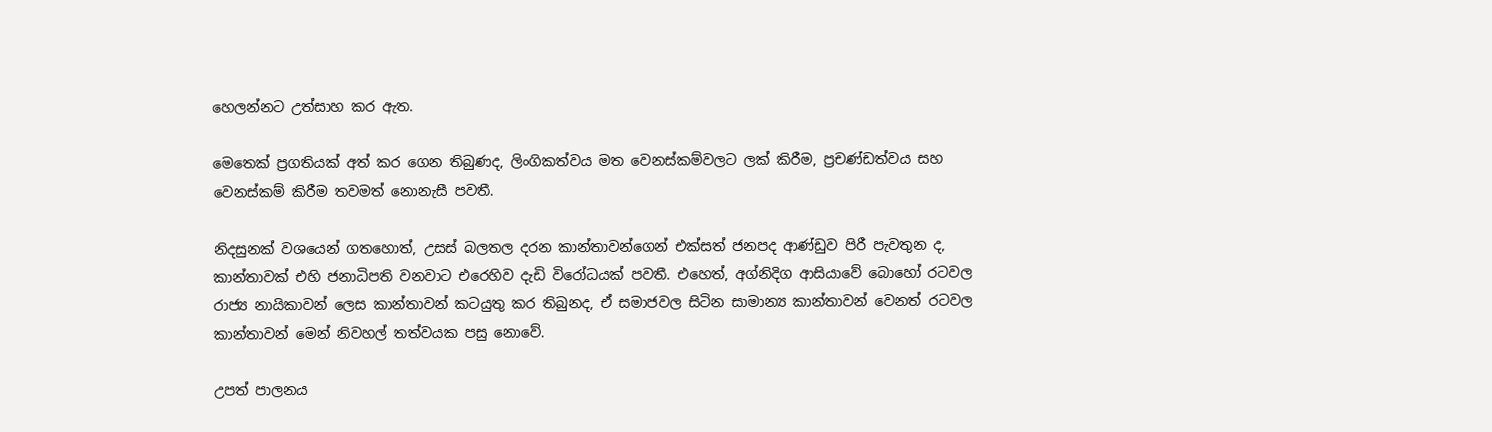හෙලන්නට උත්සාහ කර ඇත.

මෙතෙක් ප්‍රගතියක් අත් කර ගෙන තිබුණද, ලිංගිකත්වය මත වෙනස්කම්වලට ලක් කිරීම, ප්‍රචණ්ඩත්වය සහ වෙනස්කම් කිරීම තවමත් නොනැසී පවතී.

නිදසුනක් වශයෙන් ගතහොත්, උසස් බලතල දරන කාන්තාවන්ගෙන් එක්සත් ජනපද ආණ්ඩුව පිරී පැවතුන ද, කාන්තාවක් එහි ජනාධිපති වනවාට එරෙහිව දැඩි විරෝධයක් පවතී. එහෙත්, අග්නිදිග ආසියාවේ බොහෝ රටවල රාජ්‍ය නායිකාවන් ලෙස කාන්තාවන් කටයුතු කර තිබුනද, ඒ සමාජවල සිටින සාමාන්‍ය කාන්තාවන් වෙනත් රටවල කාන්තාවන් මෙන් නිවහල් තත්වයක පසු නොවේ.

උපත් පාලනය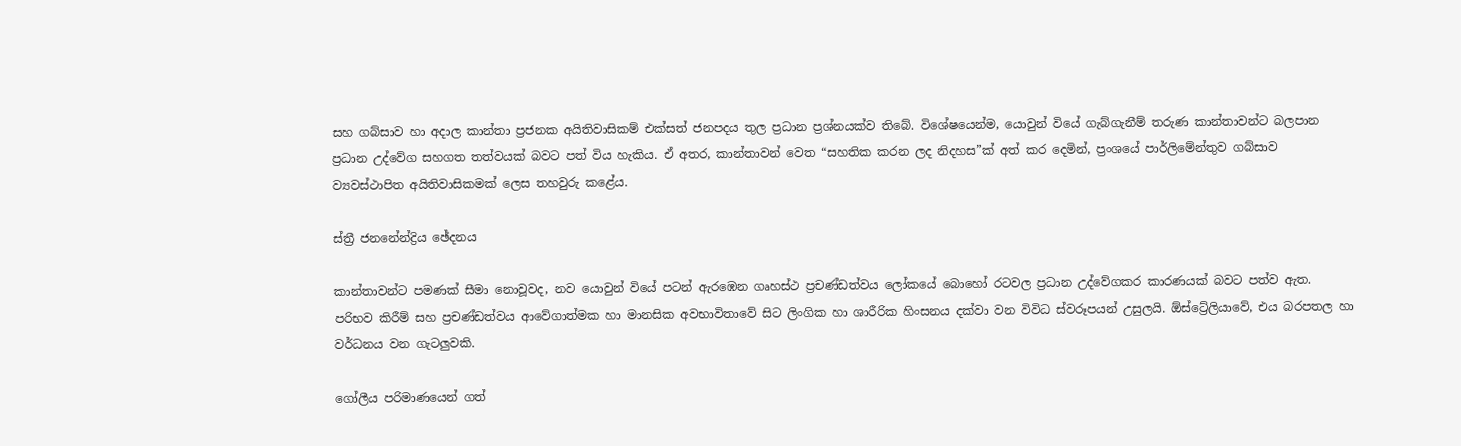සහ ගබ්සාව හා අදාල කාන්තා ප්‍රජනක අයිතිවාසිකම් එක්සත් ජනපදය තුල ප්‍රධාන ප්‍රශ්නයක්ව තිබේ. විශේෂයෙන්ම, යොවුන් වියේ ගැබ්ගැනීම් තරුණ කාන්තාවන්ට බලපාන ප්‍රධාන උද්වේග සහගත තත්වයක් බවට පත් විය හැකිය. ඒ අතර, කාන්තාවන් වෙත “සහතික කරන ලද නිදහස”ක් අත් කර දෙමින්, ප්‍රංශයේ පාර්ලිමේන්තුව ගබ්සාව ව්‍යවස්ථාපිත අයිතිවාසිකමක් ලෙස තහවුරු කළේය.

ස්ත්‍රී ජනනේන්ද්‍රිය ඡේදනය

කාන්තාවන්ට පමණක් සීමා නොවූවද, නව යොවුන් වියේ පටන් ඇරඹෙන ගෘහස්ථ ප්‍රචණ්ඩත්වය ලෝකයේ බොහෝ රටවල ප්‍රධාන උද්වේගකර කාරණයක් බවට පත්ව ඇත. පරිභව කිරීම් සහ ප්‍රචණ්ඩත්වය ආවේගාත්මක හා මානසික අවභාවිතාවේ සිට ලිංගික හා ශාරීරික හිංසනය දක්වා වන විවිධ ස්වරූපයන් උසුලයි. ඕස්ට්‍රේලියාවේ, එය බරපතල හා වර්ධනය වන ගැටලුවකි.

ගෝලීය පරිමාණයෙන් ගත්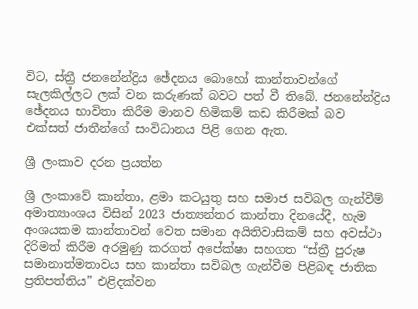විට, ස්ත්‍රී ජනනේන්ද්‍රිය ඡේදනය බොහෝ කාන්තාවන්ගේ සැලකිල්ලට ලක් වන කරුණක් බවට පත් වී තිබේ. ජනනේන්ද්‍රිය ඡේදනය භාවිතා කිරීම මානව හිමිකම් කඩ කිරීමක් බව එක්සත් ජාතීන්ගේ සංවිධානය පිළි ගෙන ඇත.

ශ්‍රී ලංකාව දරන ප්‍රයත්න

ශ්‍රී ලංකාවේ කාන්තා, ළමා කටයුතු සහ සමාජ සවිබල ගැන්වීම් අමාත්‍යාංශය විසින් 2023 ජාත්‍යන්තර කාන්තා දිනයේදී, හැම අංශයකම කාන්තාවන් වෙත සමාන අයිතිවාසිකම් සහ අවස්ථා දිරිමත් කිරීම අරමුණු කරගත් අපේක්ෂා සහගත “ස්ත්‍රී පුරුෂ සමානාත්මතාවය සහ කාන්තා සවිබල ගැන්වීම පිළිබඳ ජාතික ප්‍රතිපත්තිය” එළිදක්වන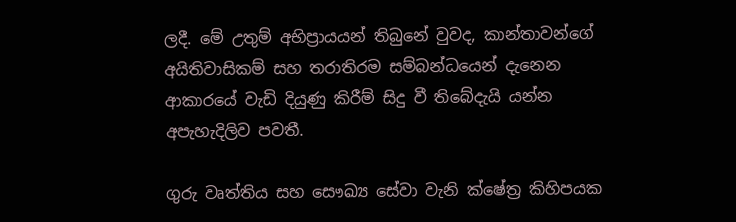ලදී. මේ උතුම් අභිප්‍රායයන් තිබුනේ වුවද, කාන්තාවන්ගේ අයිතිවාසිකම් සහ තරාතිරම සම්බන්ධයෙන් දැනෙන ආකාරයේ වැඩි දියුණු කිරීම් සිදු වී තිබේදැයි යන්න අපැහැදිලිව පවතී.

ගුරු වෘත්තිය සහ සෞඛ්‍ය සේවා වැනි ක්ෂේත්‍ර කිහිපයක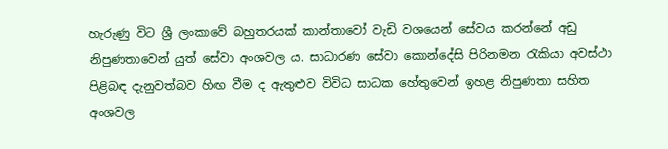හැරුණු විට ශ්‍රී ලංකාවේ බහුතරයක් කාන්තාවෝ වැඩි වශයෙන් සේවය කරන්නේ අඩු නිපුණතාවෙන් යුත් සේවා අංශවල ය. සාධාරණ සේවා කොන්දේසි පිරිනමන රැකියා අවස්ථා පිළිබඳ දැනුවත්බව හිඟ වීම ද ඇතුළුව විවිධ සාධක හේතුවෙන් ඉහළ නිපුණතා සහිත අංශවල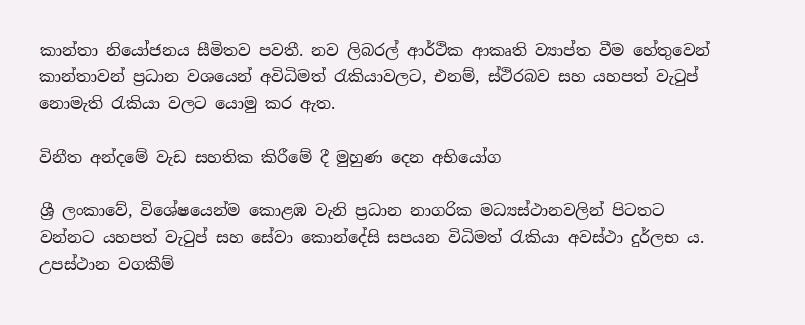කාන්තා නියෝජනය සීමිතව පවතී. නව ලිබරල් ආර්ථික ආකෘති ව්‍යාප්ත වීම හේතුවෙන් කාන්තාවන් ප්‍රධාන වශයෙන් අවිධිමත් රැකියාවලට, එනම්, ස්ථිරබව සහ යහපත් වැටුප් නොමැති රැකියා වලට යොමු කර ඇත.

විනීත අන්දමේ වැඩ සහතික කිරීමේ දී මුහුණ දෙන අභියෝග

ශ්‍රී ලංකාවේ, විශේෂයෙන්ම කොළඹ වැනි ප්‍රධාන නාගරික මධ්‍යස්ථානවලින් පිටතට වන්නට යහපත් වැටුප් සහ සේවා කොන්දේසි සපයන විධිමත් රැකියා අවස්ථා දුර්ලභ ය. උපස්ථාන වගකීම්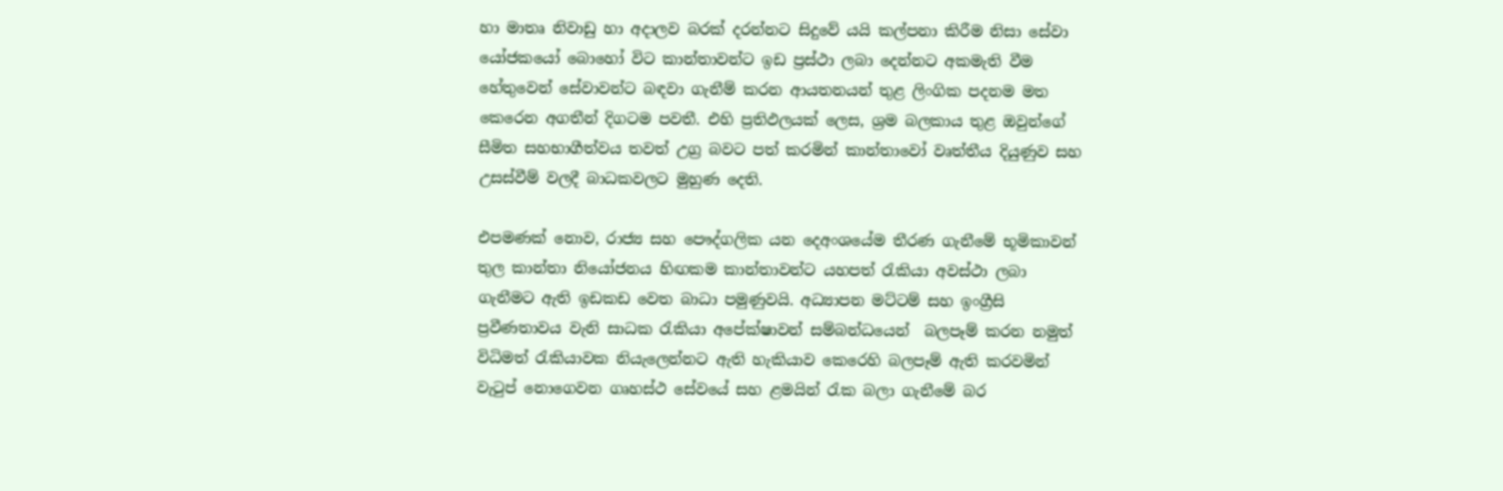හා මාතෘ නිවාඩු හා අදාලව බරක් දරන්නට සිදුවේ යයි කල්පනා කිරීම නිසා සේවා යෝජකයෝ බොහෝ විට කාන්තාවන්ට ඉඩ ප්‍රස්ථා ලබා දෙන්නට අකමැති වීම හේතුවෙන් සේවාවන්ට බඳවා ගැනීම් කරන ආයතනයන් තුළ ලිංගික පදනම මත කෙරෙන අගතීන් දිගටම පවතී. එහි ප්‍රතිඵලයක් ලෙස, ශ්‍රම බලකාය තුළ ඔවුන්ගේ සීමිත සහභාගීත්වය තවත් උග්‍ර බවට පත් කරමින් කාන්තාවෝ වෘත්තීය දියුණුව සහ උසස්වීම් වලදී බාධකවලට මුහුණ දෙති.

එපමණක් නොව, රාජ්‍ය සහ පෞද්ගලික යන දෙඅංශයේම තීරණ ගැනීමේ භූමිකාවන් තුල කාන්තා නියෝජනය හිඟකම කාන්තාවන්ට යහපත් රැකියා අවස්ථා ලබා ගැනීමට ඇති ඉඩකඩ වෙත බාධා පමුණුවයි. අධ්‍යාපන මට්ටම් සහ ඉංග්‍රීසි ප්‍රවීණතාවය වැනි සාධක රැකියා අපේක්ෂාවන් සම්බන්ධයෙන්  බලපෑම් කරන නමුත් විධිමත් රැකියාවක නියැලෙන්නට ඇති හැකියාව කෙරෙහි බලපෑම් ඇති කරවමින් වැටුප් නොගෙවන ගෘහස්ථ සේවයේ සහ ළමයින් රැක බලා ගැනීමේ බර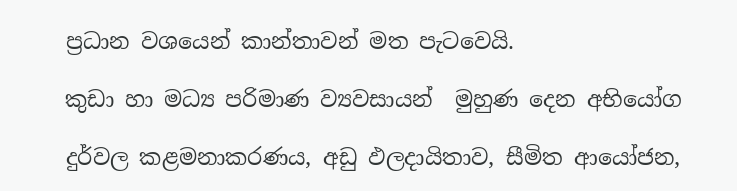ප්‍රධාන වශයෙන් කාන්තාවන් මත පැටවෙයි.

කුඩා හා මධ්‍ය පරිමාණ ව්‍යවසායන්  මුහුණ දෙන අභියෝග

දුර්වල කළමනාකරණය, අඩු ඵලදායිතාව, සීමිත ආයෝජන,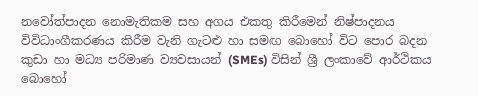නවෝත්පාදන නොමැතිකම සහ අගය එකතු කිරීමෙන් නිෂ්පාදනය විවිධාංගීකරණය කිරීම වැනි ගැටළු හා සමඟ බොහෝ විට පොර බදන කුඩා හා මධ්‍ය පරිමාණ ව්‍යවසායන් (SMEs) විසින් ශ්‍රී ලංකාවේ ආර්ථිකය බොහෝ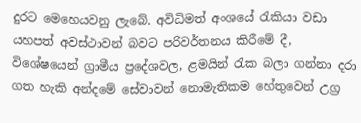දුරට මෙහෙයවනු ලැබේ. අවිධිමත් අංශයේ රැකියා වඩා යහපත් අවස්ථාවන් බවට පරිවර්තනය කිරීමේ දී, විශේෂයෙන් ග්‍රාමීය ප්‍රදේශවල, ළමයින් රැක බලා ගන්නා දරා ගත හැකි අන්දමේ සේවාවන් නොමැතිකම හේතුවෙන් උග්‍ර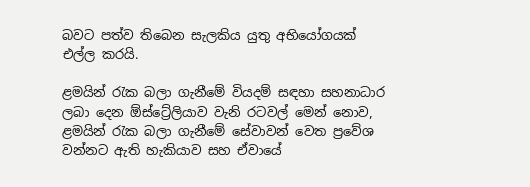බවට පත්ව තිබෙන සැලකිය යුතු අභියෝගයක් එල්ල කරයි.

ළමයින් රැක බලා ගැනීමේ වියදම් සඳහා සහනාධාර ලබා දෙන ඕස්ට්‍රේලියාව වැනි රටවල් මෙන් නොව, ළමයින් රැක බලා ගැනීමේ සේවාවන් වෙත ප්‍රවේශ වන්නට ඇති හැකියාව සහ ඒවායේ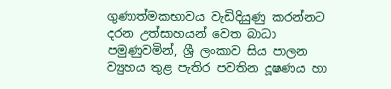ගුණාත්මකභාවය වැඩිදියුණු කරන්නට දරන උත්සාහයන් වෙත බාධා පමුණුවමින්, ශ්‍රී ලංකාව සිය පාලන ව්‍යුහය තුළ පැතිර පවතින දූෂණය හා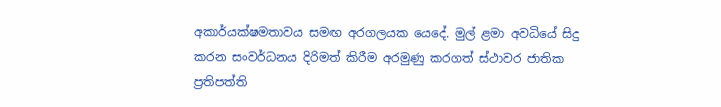අකාර්යක්ෂමතාවය සමඟ අරගලයක යෙදේ. මුල් ළමා අවධියේ සිදු කරන සංවර්ධනය දිරිමත් කිරීම අරමුණු කරගත් ස්ථාවර ජාතික ප්‍රතිපත්ති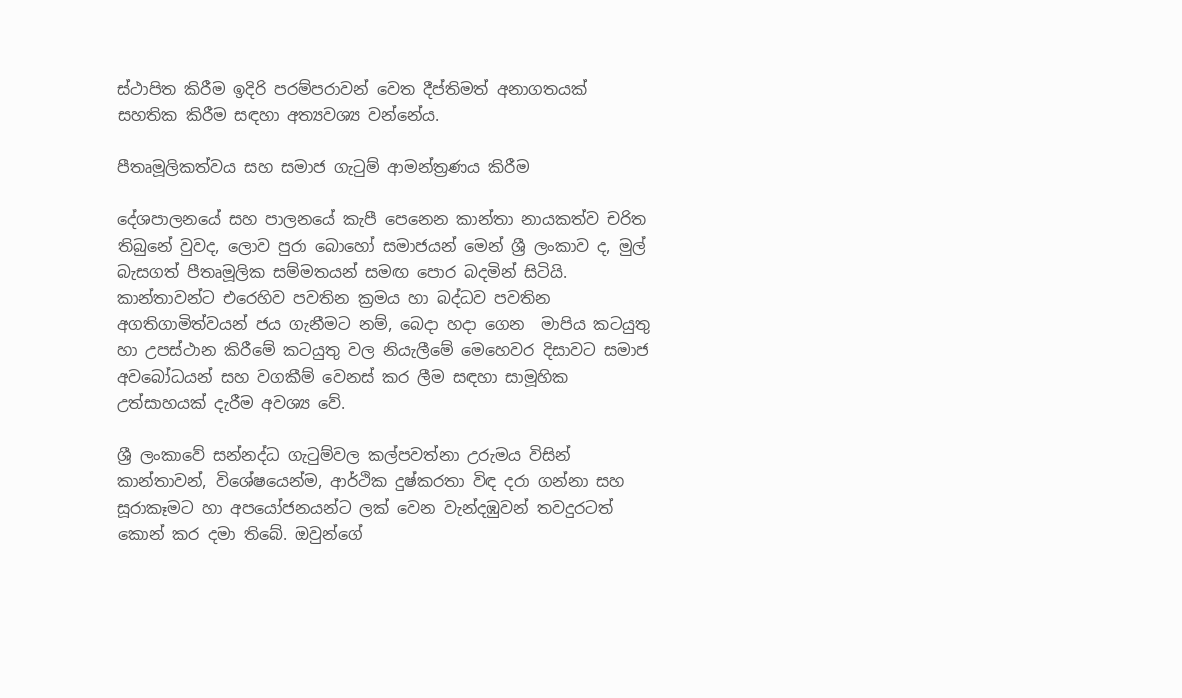ස්ථාපිත කිරීම ඉදිරි පරම්පරාවන් වෙත දීප්තිමත් අනාගතයක් සහතික කිරීම සඳහා අත්‍යවශ්‍ය වන්නේය.

පීතෘමූලිකත්වය සහ සමාජ ගැටුම් ආමන්ත්‍රණය කිරීම

දේශපාලනයේ සහ පාලනයේ කැපී පෙනෙන කාන්තා නායකත්ව චරිත තිබුනේ වුවද, ලොව පුරා බොහෝ සමාජයන් මෙන් ශ්‍රී ලංකාව ද, මුල් බැසගත් පීතෘමූලික සම්මතයන් සමඟ පොර බදමින් සිටියි. කාන්තාවන්ට එරෙහිව පවතින ක්‍රමය හා බද්ධව පවතින අගතිගාමිත්වයන් ජය ගැනීමට නම්, බෙදා හදා ගෙන  මාපිය කටයුතු හා උපස්ථාන කිරීමේ කටයුතු වල නියැලීමේ මෙහෙවර දිසාවට සමාජ අවබෝධයන් සහ වගකීම් වෙනස් කර ලීම සඳහා සාමූහික උත්සාහයක් දැරීම අවශ්‍ය වේ.

ශ්‍රී ලංකාවේ සන්නද්ධ ගැටුම්වල කල්පවත්නා උරුමය විසින් කාන්තාවන්, විශේෂයෙන්ම, ආර්ථික දුෂ්කරතා විඳ දරා ගන්නා සහ සූරාකෑමට හා අපයෝජනයන්ට ලක් වෙන වැන්දඹුවන් තවදුරටත් කොන් කර දමා තිබේ. ඔවුන්ගේ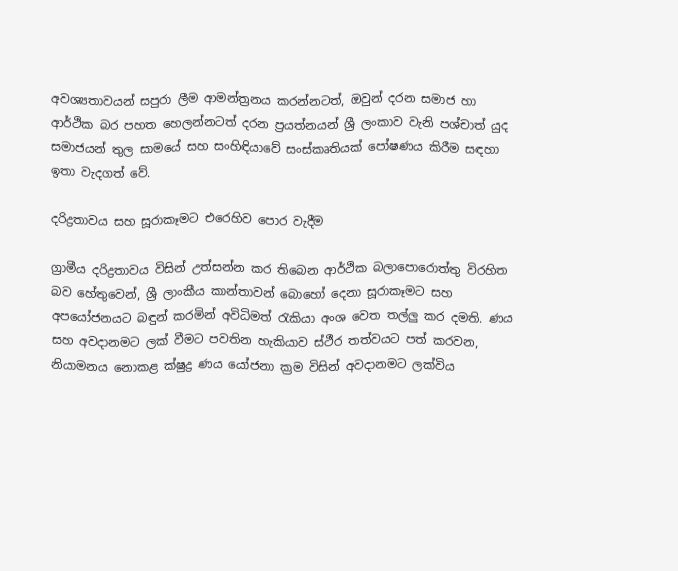අවශ්‍යතාවයන් සපුරා ලීම ආමන්ත්‍රනය කරන්නටත්, ඔවුන් දරන සමාජ හා ආර්ථික බර පහත හෙලන්නටත් දරන ප්‍රයත්නයන් ශ්‍රී ලංකාව වැනි පශ්චාත් යුද සමාජයන් තුල සාමයේ සහ සංහිඳියාවේ සංස්කෘතියක් පෝෂණය කිරීම සඳහා ඉතා වැදගත් වේ.

දරිද්‍රතාවය සහ සූරාකෑමට එරෙහිව පොර වැදීම

ග්‍රාමීය දරිද්‍රතාවය විසින් උත්සන්න කර තිබෙන ආර්ථික බලාපොරොත්තු විරහිත බව හේතුවෙන්, ශ්‍රී ලාංකීය කාන්තාවන් බොහෝ දෙනා සූරාකෑමට සහ අපයෝජනයට බඳුන් කරමින් අවිධිමත් රැකියා අංශ වෙත තල්ලු කර දමති. ණය සහ අවදානමට ලක් වීමට පවතින හැකියාව ස්ථීර තත්වයට පත් කරවන, නියාමනය නොකළ ක්ෂුද්‍ර ණය යෝජනා ක්‍රම විසින් අවදානමට ලක්විය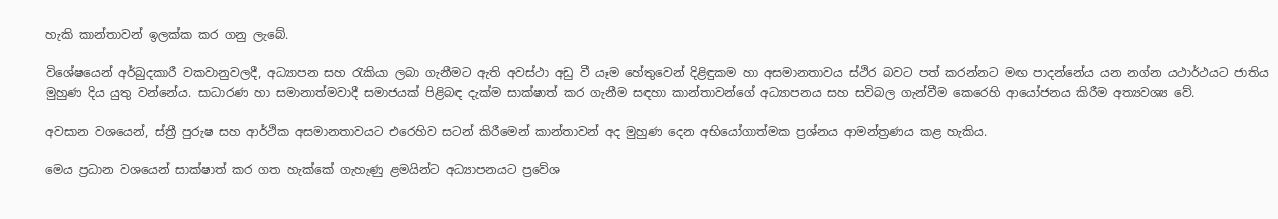හැකි කාන්තාවන් ඉලක්ක කර ගනු ලැබේ.

විශේෂයෙන් අර්බුදකාරී වකවානුවලදී, අධ්‍යාපන සහ රැකියා ලබා ගැනීමට ඇති අවස්ථා අඩු වී යෑම හේතුවෙන් දිළිඳුකම හා අසමානතාවය ස්ථිර බවට පත් කරන්නට මඟ පාදන්නේය යන නග්න යථාර්ථයට ජාතිය මුහුණ දිය යුතු වන්නේය. සාධාරණ හා සමානාත්මවාදී සමාජයක් පිළිබඳ දැක්ම සාක්ෂාත් කර ගැනීම සඳහා කාන්තාවන්ගේ අධ්‍යාපනය සහ සවිබල ගැන්වීම කෙරෙහි ආයෝජනය කිරීම අත්‍යවශ්‍ය වේ.

අවසාන වශයෙන්, ස්ත්‍රී පුරුෂ සහ ආර්ථික අසමානතාවයට එරෙහිව සටන් කිරීමෙන් කාන්තාවන් අද මුහුණ දෙන අභියෝගාත්මක ප්‍රශ්නය ආමන්ත්‍රණය කළ හැකිය.

මෙය ප්‍රධාන වශයෙන් සාක්ෂාත් කර ගත හැක්කේ ගැහැණු ළමයින්ට අධ්‍යාපනයට ප්‍රවේශ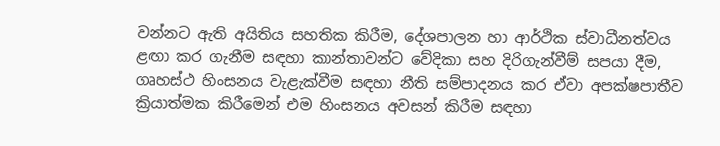වන්නට ඇති අයිතිය සහතික කිරීම, දේශපාලන හා ආර්ථික ස්වාධීනත්වය ළඟා කර ගැනීම සඳහා කාන්තාවන්ට වේදිකා සහ දිරිගැන්වීම් සපයා දීම, ගෘහස්ථ හිංසනය වැළැක්වීම සඳහා නීති සම්පාදනය කර ඒවා අපක්ෂපාතීව ක්‍රියාත්මක කිරීමෙන් එම හිංසනය අවසන් කිරීම සඳහා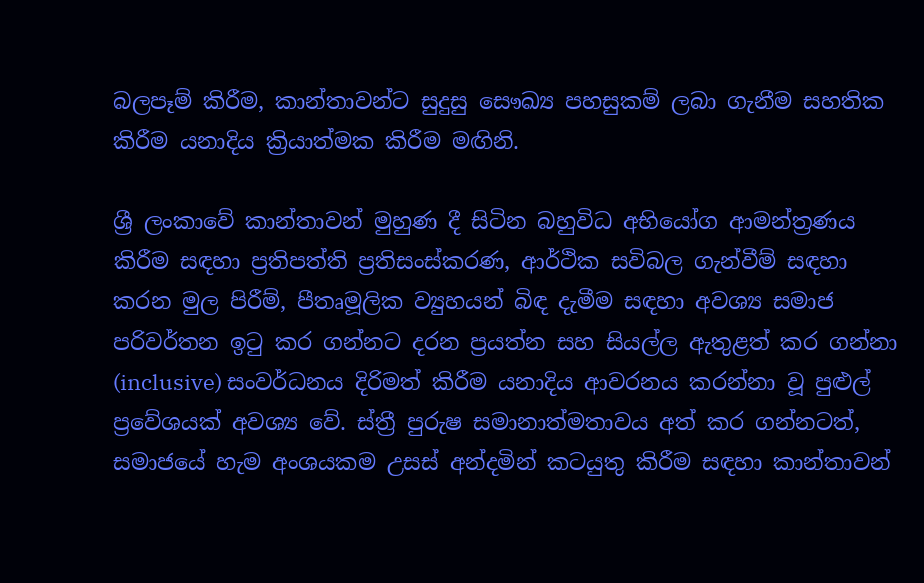බලපෑම් කිරීම, කාන්තාවන්ට සුදුසු සෞඛ්‍ය පහසුකම් ලබා ගැනීම සහතික කිරීම යනාදිය ක්‍රියාත්මක කිරීම මඟිනි.

ශ්‍රී ලංකාවේ කාන්තාවන් මුහුණ දී සිටින බහුවිධ අභියෝග ආමන්ත්‍රණය කිරීම සඳහා ප්‍රතිපත්ති ප්‍රතිසංස්කරණ, ආර්ථික සවිබල ගැන්වීම් සඳහා කරන මුල පිරීම්, පීතෘමූලික ව්‍යුහයන් බිඳ දැමීම සඳහා අවශ්‍ය සමාජ පරිවර්තන ඉටු කර ගන්නට දරන ප්‍රයත්න සහ සියල්ල ඇතුළත් කර ගන්නා (inclusive) සංවර්ධනය දිරිමත් කිරීම යනාදිය ආවරනය කරන්නා වූ පුළුල් ප්‍රවේශයක් අවශ්‍ය වේ. ස්ත්‍රී පුරුෂ සමානාත්මතාවය අත් කර ගන්නටත්, සමාජයේ හැම අංශයකම උසස් අන්දමින් කටයුතු කිරීම සඳහා කාන්තාවන්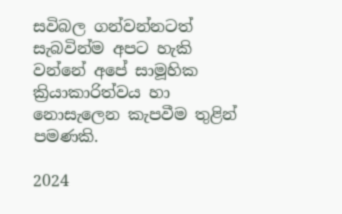සවිබල ගන්වන්නටත් සැබවින්ම අපට හැකි වන්නේ අපේ සාමූහික ක්‍රියාකාරිත්වය හා නොසැලෙන කැපවීම තුළින් පමණකි.

2024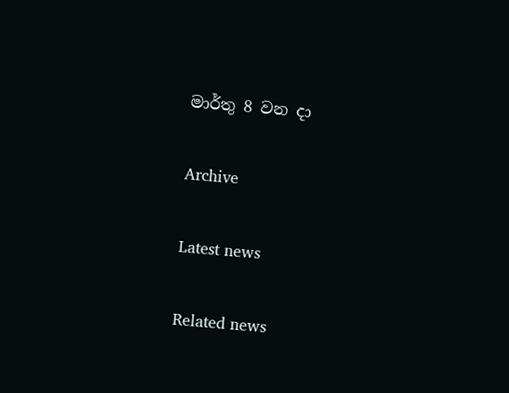මාර්තු 8 වන දා

Archive

Latest news

Related news